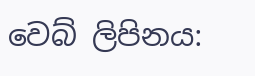වෙබ් ලිපිනය: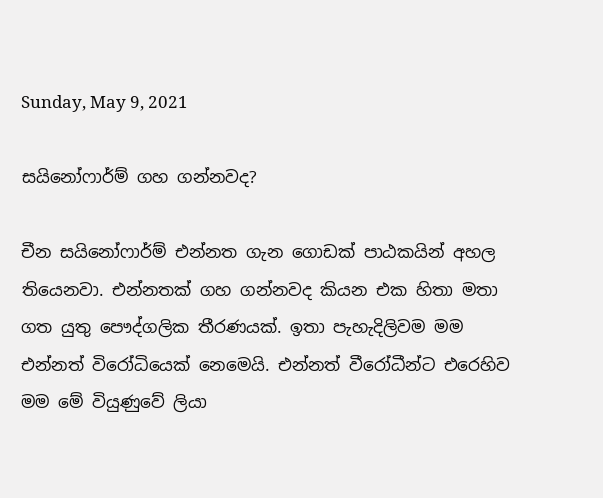Sunday, May 9, 2021

සයිනෝෆාර්ම් ගහ ගන්නවද?

චීන සයිනෝෆාර්ම් එන්නත ගැන ගොඩක් පාඨකයින් අහල තියෙනවා. එන්නතක් ගහ ගන්නවද කියන එක හිතා මතා ගත යුතු පෞද්ගලික තීරණයක්. ඉතා පැහැදිලිවම මම එන්නත් විරෝධියෙක් නෙමෙයි. එන්නත් වීරෝධීන්ට එරෙහිව මම මේ වියුණුවේ ලියා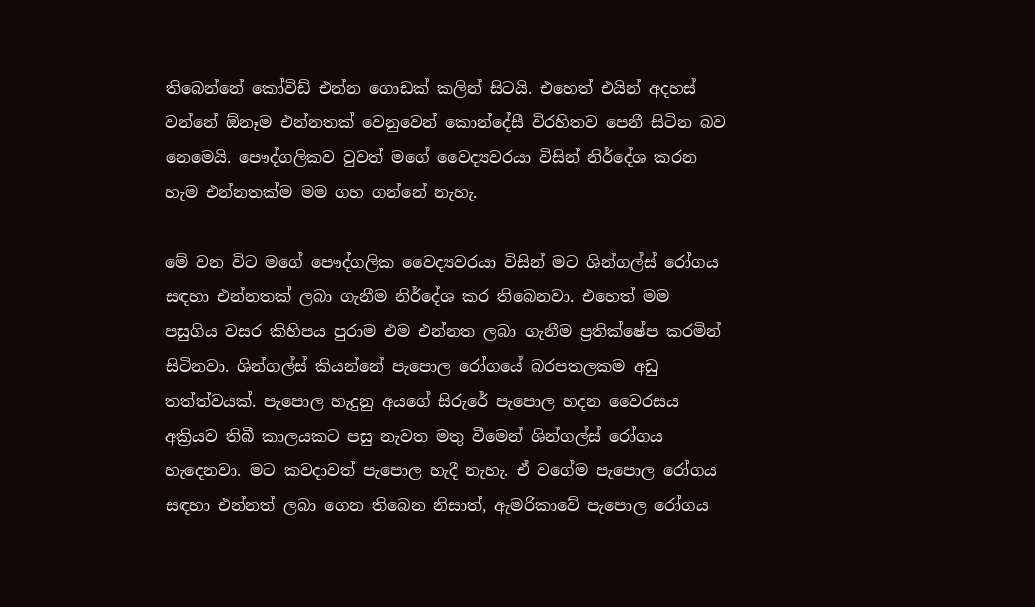තිබෙන්නේ කෝවිඩ් එන්න ගොඩක් කලින් සිටයි. එහෙත් එයින් අදහස් වන්නේ ඕනෑම එන්නතක් වෙනුවෙන් කොන්දේසී විරහිතව පෙනී සිටින බව නෙමෙයි. පෞද්ගලිකව වුවත් මගේ වෛද්‍යවරයා විසින් නිර්දේශ කරන හැම එන්නතක්ම මම ගහ ගන්නේ නැහැ.

මේ වන විට මගේ පෞද්ගලික වෛද්‍යවරයා විසින් මට ශින්ගල්ස් රෝගය සඳහා එන්නතක් ලබා ගැනීම නිර්දේශ කර තිබෙනවා. එහෙත් මම පසුගිය වසර කිහිපය පුරාම එම එන්නත ලබා ගැනීම ප්‍රතික්ෂේප කරමින් සිටිනවා. ශින්ගල්ස් කියන්නේ පැපොල රෝගයේ බරපතලකම අඩු තත්ත්වයක්. පැපොල හැදුනු අයගේ සිරුරේ පැපොල හදන වෛරසය අක්‍රියව තිබී කාලයකට පසු නැවත මතු වීමෙන් ශින්ගල්ස් රෝගය හැදෙනවා. මට කවදාවත් පැපොල හැදී නැහැ. ඒ වගේම පැපොල රෝගය සඳහා එන්නත් ලබා ගෙන තිබෙන නිසාත්, ඇමරිකාවේ පැපොල රෝගය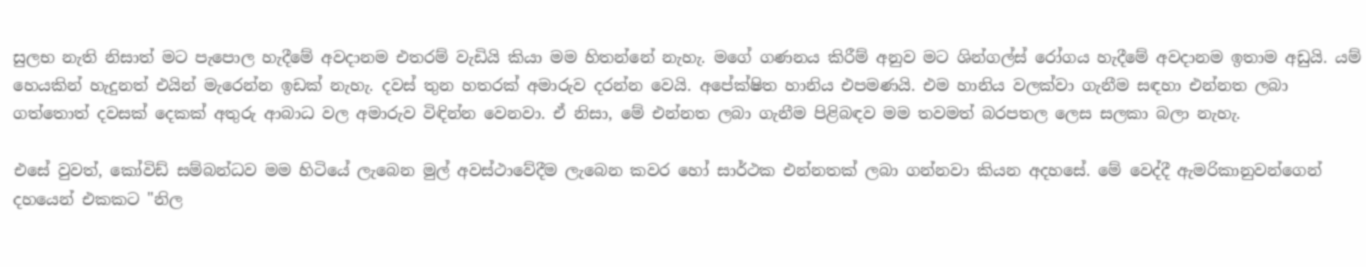සුලභ නැති නිසාත් මට පැපොල හැදීමේ අවදානම එතරම් වැඩියි කියා මම හිතන්නේ නැහැ. මගේ ගණනය කිරීම් අනුව මට ශින්ගල්ස් රෝගය හැදීමේ අවදානම ඉතාම අඩුයි. යම් හෙයකින් හැදුනත් එයින් මැරෙන්න ඉඩක් නැහැ. දවස් තුන හතරක් අමාරුව දරන්න වෙයි. අපේක්ෂිත හානිය එපමණයි. එම හානිය වලක්වා ගැනීම සඳහා එන්නත ලබා ගත්තොත් දවසක් දෙකක් අතුරු ආබාධ වල අමාරුව විඳින්න වෙනවා. ඒ නිසා, මේ එන්නත ලබා ගැනීම පිළිබඳව මම තවමත් බරපතල ලෙස සලකා බලා නැහැ.

එසේ වුවත්, කෝවිඩ් සම්බන්ධව මම හිටියේ ලැබෙන මුල් අවස්ථාවේදීම ලැබෙන කවර හෝ සාර්ථක එන්නතක් ලබා ගන්නවා කියන අදහසේ. මේ වෙද්දී ඇමරිකානුවන්ගෙන් දහයෙන් එකකට "නිල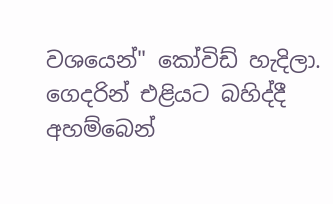වශයෙන්" කෝවිඩ් හැදිලා. ගෙදරින් එළියට බහිද්දී අහම්බෙන්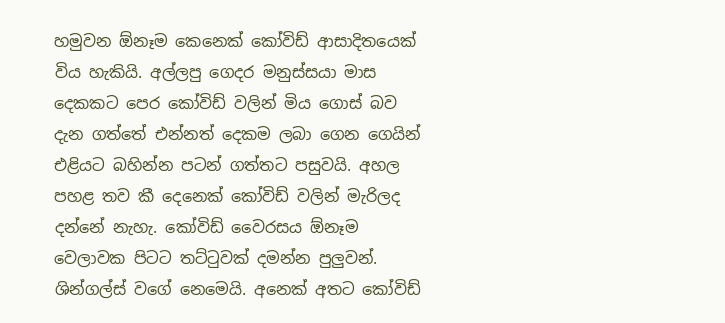හමුවන ඕනෑම කෙනෙක් කෝවිඩ් ආසාදිතයෙක් විය හැකියි. අල්ලපු ගෙදර මනුස්සයා මාස දෙකකට පෙර කෝවිඩ් වලින් මිය ගොස් බව දැන ගත්තේ එන්නත් දෙකම ලබා ගෙන ගෙයින් එළියට බහින්න පටන් ගත්තට පසුවයි. අහල පහළ තව කී දෙනෙක් කෝවිඩ් වලින් මැරිලද දන්නේ නැහැ. කෝවිඩ් වෛරසය ඕනෑම වෙලාවක පිටට තට්ටුවක් දමන්න පුලුවන්. ශින්ගල්ස් වගේ නෙමෙයි. අනෙක් අතට කෝවිඩ්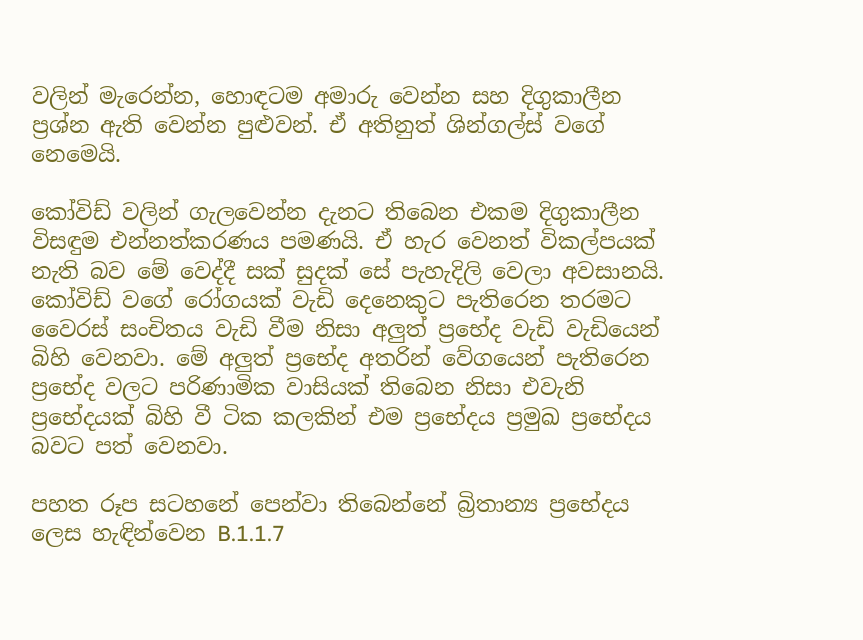වලින් මැරෙන්න, හොඳටම අමාරු වෙන්න සහ දිගුකාලීන ප්‍රශ්න ඇති වෙන්න පුළුවන්. ඒ අතිනුත් ශින්ගල්ස් වගේ නෙමෙයි.

කෝවිඩ් වලින් ගැලවෙන්න දැනට තිබෙන එකම දිගුකාලීන විසඳුම එන්නත්කරණය පමණයි. ඒ හැර වෙනත් විකල්පයක් නැති බව මේ වෙද්දී සක් සුදක් සේ පැහැදිලි වෙලා අවසානයි. කෝවිඩ් වගේ රෝගයක් වැඩි දෙනෙකුට පැතිරෙන තරමට වෛරස් සංචිතය වැඩි වීම නිසා අලුත් ප්‍රභේද වැඩි වැඩියෙන් බිහි වෙනවා. මේ අලුත් ප්‍රභේද අතරින් වේගයෙන් පැතිරෙන ප්‍රභේද වලට පරිණාමික වාසියක් තිබෙන නිසා එවැනි ප්‍රභේදයක් බිහි වී ටික කලකින් එම ප්‍රභේදය ප්‍රමුඛ ප්‍රභේදය බවට පත් වෙනවා.

පහත රූප සටහනේ පෙන්වා තිබෙන්නේ බ්‍රිතාන්‍ය ප්‍රභේදය ලෙස හැඳින්වෙන B.1.1.7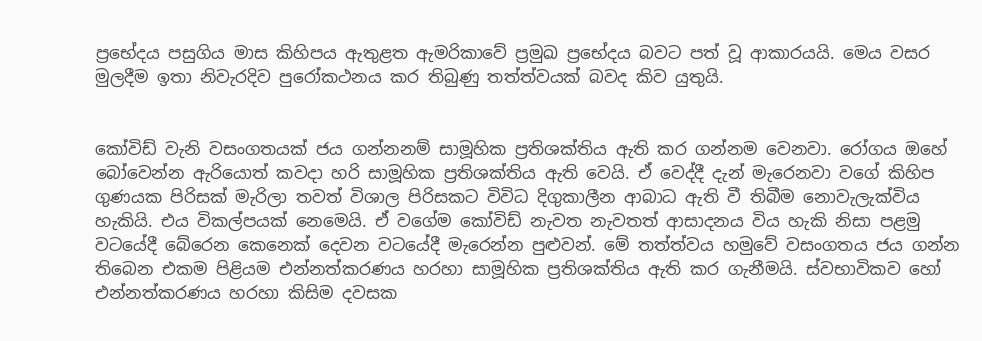ප්‍රභේදය පසුගිය මාස කිහිපය ඇතුළත ඇමරිකාවේ ප්‍රමුඛ ප්‍රභේදය බවට පත් වූ ආකාරයයි. මෙය වසර මුලදීම ඉතා නිවැරදිව පුරෝකථනය කර තිබුණු තත්ත්වයක් බවද කිව යුතුයි.


කෝවිඩ් වැනි වසංගතයක් ජය ගන්නනම් සාමූහික ප්‍රතිශක්තිය ඇති කර ගන්නම වෙනවා. රෝගය ඔහේ බෝවෙන්න ඇරියොත් කවදා හරි සාමූහික ප්‍රතිශක්තිය ඇති වෙයි. ඒ වෙද්දී දැන් මැරෙනවා වගේ කිහිප ගුණයක පිරිසක් මැරිලා තවත් විශාල පිරිසකට විවිධ දිගුකාලීන ආබාධ ඇති වී තිබීම නොවැලැක්විය හැකියි. එය විකල්පයක් නෙමෙයි. ඒ වගේම කෝවිඩ් නැවත නැවතත් ආසාදනය විය හැකි නිසා පළමු වටයේදී බේරෙන කෙනෙක් දෙවන වටයේදී මැරෙන්න පුළුවන්. මේ තත්ත්වය හමුවේ වසංගතය ජය ගන්න තිබෙන එකම පිළියම එන්නත්කරණය හරහා සාමූහික ප්‍රතිශක්තිය ඇති කර ගැනීමයි. ස්වභාවිකව හෝ එන්නත්කරණය හරහා කිසිම දවසක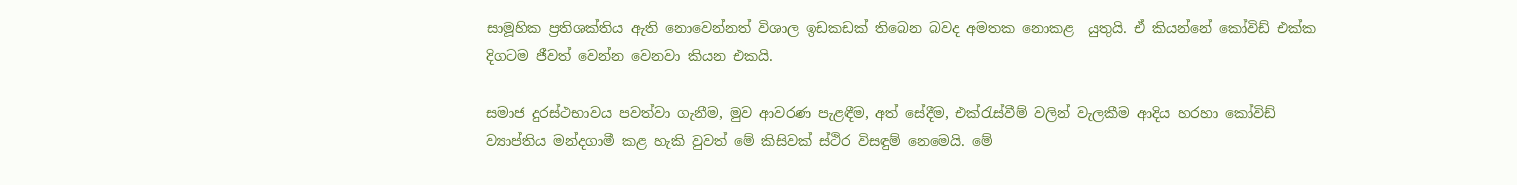සාමූහික ප්‍රතිශක්තිය ඇති නොවෙන්නත් විශාල ඉඩකඩක් තිබෙන බවද අමතක නොකළ  යුතුයි. ඒ කියන්නේ කෝවිඩ් එක්ක දිගටම ජීවත් වෙන්න වෙනවා කියන එකයි.

සමාජ දුරස්ථභාවය පවත්වා ගැනීම, මුව ආවරණ පැළඳීම, අත් සේදීම, එක්රැස්වීම් වලින් වැලකීම ආදිය හරහා කෝවිඩ් ව්‍යාප්තිය මන්දගාමී කළ හැකි වුවත් මේ කිසිවක් ස්ථිර විසඳුම් නෙමෙයි. මේ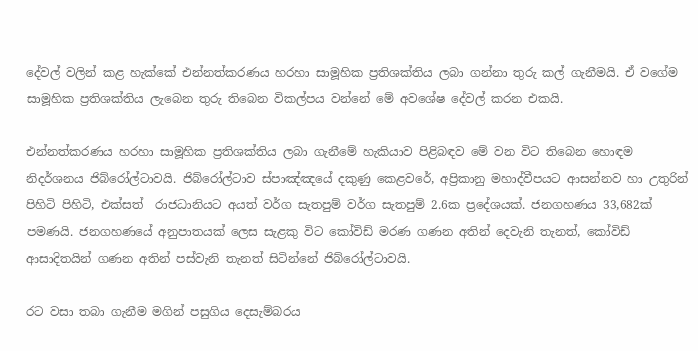දේවල් වලින් කළ හැක්කේ එන්නත්කරණය හරහා සාමූහික ප්‍රතිශක්තිය ලබා ගන්නා තුරු කල් ගැනීමයි. ඒ වගේම සාමූහික ප්‍රතිශක්තිය ලැබෙන තුරු තිබෙන විකල්පය වන්නේ මේ අවශේෂ දේවල් කරන එකයි.

එන්නත්කරණය හරහා සාමූහික ප්‍රතිශක්තිය ලබා ගැනීමේ හැකියාව පිළිබඳව මේ වන විට තිබෙන හොඳම නිදර්ශනය ජිබ්රෝල්ටාවයි. ජිබ්රෝල්ටාව ස්පාඤ්ඤයේ දකුණු කෙළවරේ, අප්‍රිකානු මහාද්වීපයට ආසන්නව හා උතුරින් පිහිටි පිහිටි, එක්සත්  රාජධානියට අයත් වර්ග සැතපුම් වර්ග සැතපුම් 2.6ක ප්‍රදේශයක්. ජනගහණය 33,682ක් පමණයි. ජනගහණයේ අනුපාතයක් ලෙස සැළකු විට කෝවිඩ් මරණ ගණන අතින් දෙවැනි තැනත්, කෝවිඩ් ආසාදිතයින් ගණන අතින් පස්වැනි තැනත් සිටින්නේ ජිබ්රෝල්ටාවයි.

රට වසා තබා ගැනීම මගින් පසුගිය දෙසැම්බරය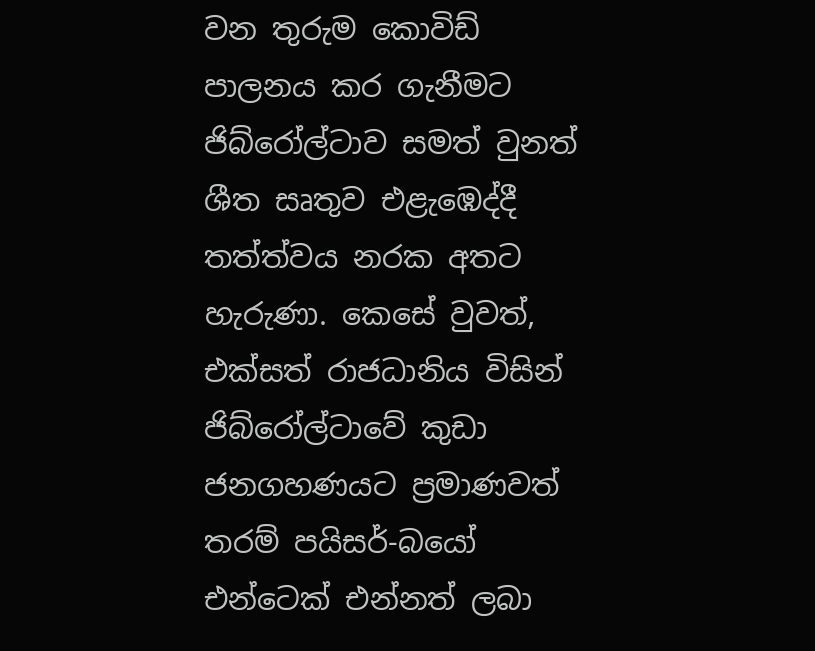වන තුරුම කොවිඩ් පාලනය කර ගැනීමට ජිබ්රෝල්ටාව සමත් වුනත් ශීත සෘතුව එළැඹෙද්දී තත්ත්වය නරක අතට හැරුණා. කෙසේ වුවත්, එක්සත් රාජධානිය විසින් ජිබ්රෝල්ටාවේ කුඩා ජනගහණයට ප්‍රමාණවත් තරම් පයිසර්-බයෝ එන්ටෙක් එන්නත් ලබා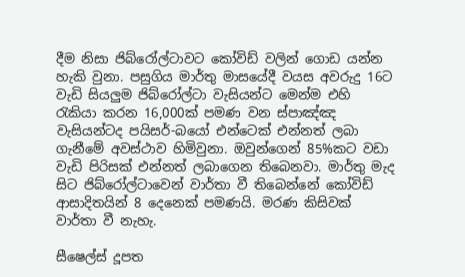දීම නිසා ජිබ්රෝල්ටාවට කෝවිඩ් වලින් ගොඩ යන්න හැකි වුනා. පසුගිය මාර්තු මාසයේදී වයස අවරුදු 16ට වැඩි සියලුම ජිබ්රෝල්ටා වැසියන්ට මෙන්ම එහි රැකියා කරන 16,000ක් පමණ වන ස්පාඤ්ඤ වැසියන්ටද පයිසර්-බයෝ එන්ටෙක් එන්නත් ලබා ගැනීමේ අවස්ථාව හිමිවුනා. ඔවුන්ගෙන් 85%කට වඩා වැඩි පිරිසක් එන්නත් ලබාගෙන තිබෙනවා. මාර්තු මැද සිට ජිබ්රෝල්ටාවෙන් වාර්තා වී තිබෙන්නේ කෝවිඩ් ආසාදිතයින් 8 දෙනෙක් පමණයි. මරණ කිසිවක් වාර්තා වී නැහැ.

සීෂෙල්ස් දූපත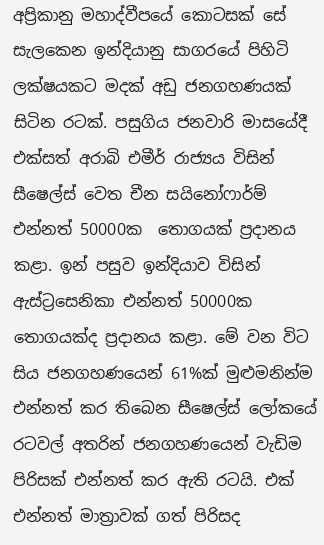අප්‍රිකානු මහාද්වීපයේ කොටසක් සේ සැලකෙන ඉන්දියානු සාගරයේ පිහිටි ලක්ෂයකට මදක් අඩු ජනගහණයක් සිටින රටක්. පසුගිය ජනවාරි මාසයේදී එක්සත් අරාබි එමීර් රාජ්‍යය විසින් සීෂෙල්ස් වෙත චීන සයිනෝෆාර්ම් එන්නත් 50000ක  තොගයක් ප්‍රදානය කළා. ඉන් පසුව ඉන්දියාව විසින් ඇස්ට්‍රසෙනිකා එන්නත් 50000ක තොගයක්ද ප්‍රදානය කළා. මේ වන විට සිය ජනගහණයෙන් 61%ක් මුළුමනින්ම එන්නත් කර තිබෙන සීෂෙල්ස් ලෝකයේ රටවල් අතරින් ජනගහණයෙන් වැඩිම පිරිසක් එන්නත් කර ඇති රටයි. එක් එන්නත් මාත්‍රාවක් ගත් පිරිසද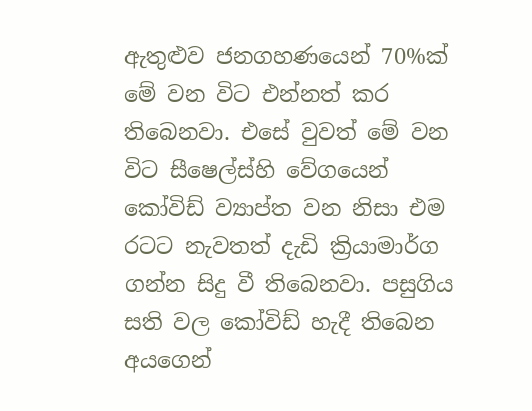ඇතුළුව ජනගහණයෙන් 70%ක් මේ වන විට එන්නත් කර තිබෙනවා. එසේ වුවත් මේ වන විට සීෂෙල්ස්හි වේගයෙන් කෝවිඩ් ව්‍යාප්ත වන නිසා එම රටට නැවතත් දැඩි ක්‍රියාමාර්ග ගන්න සිදු වී තිබෙනවා. පසුගිය සති වල කෝවිඩ් හැදී තිබෙන අයගෙන්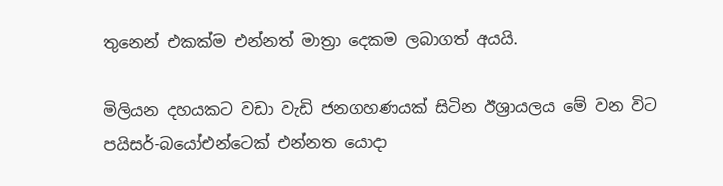තුනෙන් එකක්ම එන්නත් මාත්‍රා දෙකම ලබාගත් අයයි.

මිලියන දහයකට වඩා වැඩි ජනගහණයක් සිටින ඊශ්‍රායලය මේ වන විට පයිසර්-බයෝඑන්ටෙක් එන්නත යොදා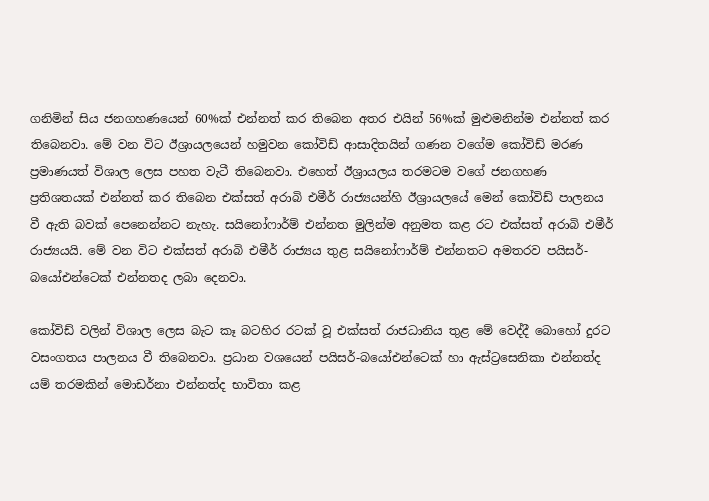ගනිමින් සිය ජනගහණයෙන් 60%ක් එන්නත් කර තිබෙන අතර එයින් 56%ක් මුළුමනින්ම එන්නත් කර තිබෙනවා. මේ වන විට ඊශ්‍රායලයෙන් හමුවන කෝවිඩ් ආසාදිතයින් ගණන වගේම කෝවිඩ් මරණ ප්‍රමාණයත් විශාල ලෙස පහත වැටී තිබෙනවා. එහෙත් ඊශ්‍රායලය තරමටම වගේ ජනගහණ ප්‍රතිශතයක් එන්නත් කර තිබෙන එක්සත් අරාබි එමීර් රාජ්‍යයන්හි ඊශ්‍රායලයේ මෙන් කෝවිඩ් පාලනය වී ඇති බවක් පෙනෙන්නට නැහැ. සයිනෝෆාර්ම් එන්නත මුලින්ම අනුමත කළ රට එක්සත් අරාබි එමීර් රාජ්‍යයයි. මේ වන විට එක්සත් අරාබි එමීර් රාජ්‍යය තුළ සයිනෝෆාර්ම් එන්නතට අමතරව පයිසර්-බයෝඑන්ටෙක් එන්නතද ලබා දෙනවා.

කෝවිඩ් වලින් විශාල ලෙස බැට කෑ බටහිර රටක් වූ එක්සත් රාජධානිය තුළ මේ වෙද්දී බොහෝ දුරට වසංගතය පාලනය වී තිබෙනවා. ප්‍රධාන වශයෙන් පයිසර්-බයෝඑන්ටෙක් හා ඇස්ට්‍රසෙනිකා එන්නත්ද යම් තරමකින් මොඩර්නා එන්නත්ද භාවිතා කළ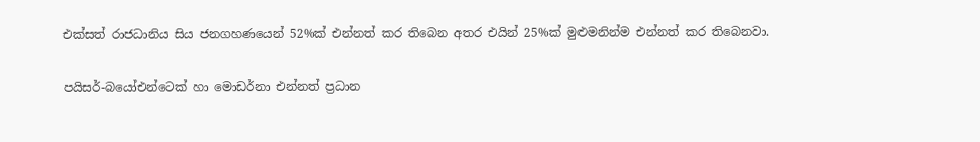එක්සත් රාජධානිය සිය ජනගහණයෙන් 52%ක් එන්නත් කර තිබෙන අතර එයින් 25%ක් මුළුමනින්ම එන්නත් කර තිබෙනවා.

පයිසර්-බයෝඑන්ටෙක් හා මොඩර්නා එන්නත් ප්‍රධාන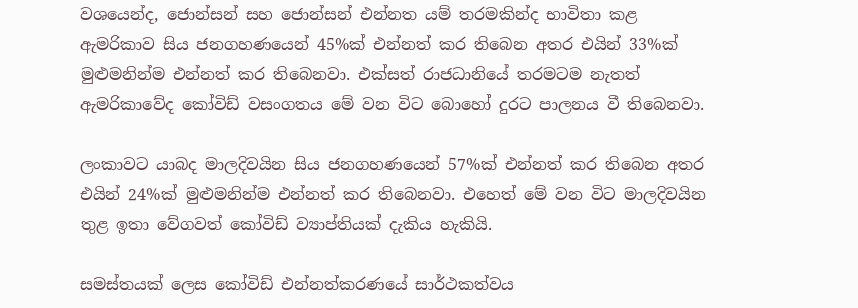වශයෙන්ද, ජොන්සන් සහ ජොන්සන් එන්නත යම් තරමකින්ද භාවිතා කළ ඇමරිකාව සිය ජනගහණයෙන් 45%ක් එන්නත් කර තිබෙන අතර එයින් 33%ක් මුළුමනින්ම එන්නත් කර තිබෙනවා. එක්සත් රාජධානියේ තරමටම නැතත් ඇමරිකාවේද කෝවිඩ් වසංගතය මේ වන විට බොහෝ දුරට පාලනය වී තිබෙනවා.

ලංකාවට යාබද මාලදිවයින සිය ජනගහණයෙන් 57%ක් එන්නත් කර තිබෙන අතර එයින් 24%ක් මුළුමනින්ම එන්නත් කර තිබෙනවා. එහෙත් මේ වන විට මාලදිවයින තුළ ඉතා වේගවත් කෝවිඩ් ව්‍යාප්තියක් දැකිය හැකියි.

සමස්තයක් ලෙස කෝවිඩ් එන්නත්කරණයේ සාර්ථකත්වය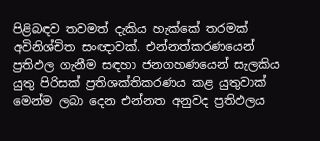පිළිබඳව තවමත් දැකිය හැක්කේ තරමක් අවිනිශ්චිත සංඥාවක්. එන්නත්කරණයෙන් ප්‍රතිඵල ගැනීම සඳහා ජනගහණයෙන් සැලකිය යුතු පිරිසක් ප්‍රතිශක්තිකරණය කළ යුතුවාක් මෙන්ම ලබා දෙන එන්නත අනුවද ප්‍රතිඵලය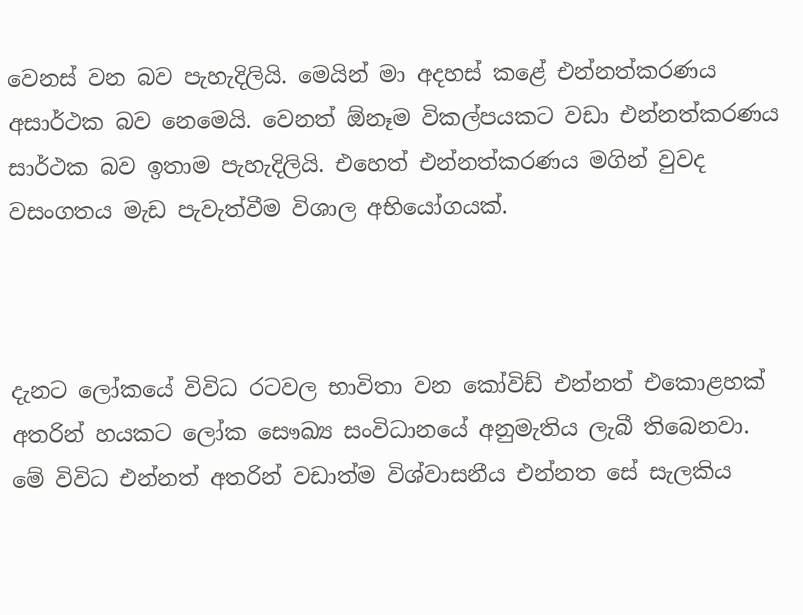වෙනස් වන බව පැහැදිලියි. මෙයින් මා අදහස් කළේ එන්නත්කරණය අසාර්ථක බව නෙමෙයි. වෙනත් ඕනෑම විකල්පයකට වඩා එන්නත්කරණය සාර්ථක බව ඉතාම පැහැදිලියි. එහෙත් එන්නත්කරණය මගින් වුවද වසංගතය මැඩ පැවැත්වීම විශාල අභියෝගයක්.



දැනට ලෝකයේ විවිධ රටවල භාවිතා වන කෝවිඩ් එන්නත් එකොළහක් අතරින් හයකට ලෝක සෞඛ්‍ය සංවිධානයේ අනුමැතිය ලැබී තිබෙනවා. මේ විවිධ එන්නත් අතරින් වඩාත්ම විශ්වාසනීය එන්නත සේ සැලකිය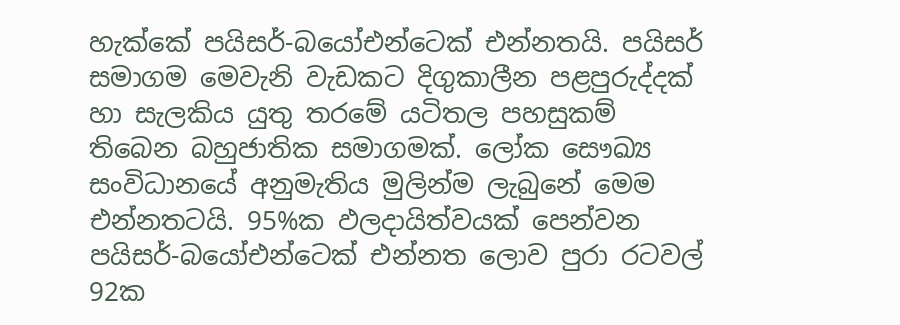හැක්කේ පයිසර්-බයෝඑන්ටෙක් එන්නතයි. පයිසර් සමාගම මෙවැනි වැඩකට දිගුකාලීන පළපුරුද්දක් හා සැලකිය යුතු තරමේ යටිතල පහසුකම් තිබෙන බහුජාතික සමාගමක්. ලෝක සෞඛ්‍ය සංවිධානයේ අනුමැතිය මුලින්ම ලැබුනේ මෙම එන්නතටයි. 95%ක ඵලදායිත්වයක් පෙන්වන පයිසර්-බයෝඑන්ටෙක් එන්නත ලොව පුරා රටවල් 92ක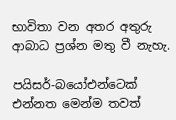භාවිතා වන අතර අතුරු ආබාධ ප්‍රශ්න මතු වී නැහැ.

පයිසර්-බයෝඑන්ටෙක් එන්නත මෙන්ම තවත්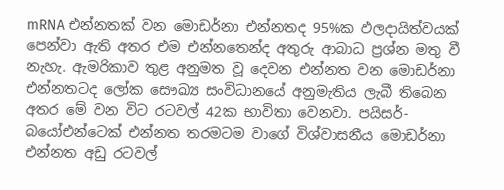mRNA එන්නතක් වන මොඩර්නා එන්නතද 95%ක ඵලදායිත්වයක් පෙන්වා ඇති අතර එම එන්නතෙන්ද අතුරු ආබාධ ප්‍රශ්න මතු වී නැහැ. ඇමරිකාව තුළ අනුමත වූ දෙවන එන්නත වන මොඩර්නා එන්නතටද ලෝක සෞඛ්‍ය සංවිධානයේ අනුමැතිය ලැබී තිබෙන අතර මේ වන විට රටවල් 42ක භාවිතා වෙනවා. පයිසර්-බයෝඑන්ටෙක් එන්නත තරමටම වාගේ විශ්වාසනීය මොඩර්නා එන්නත අඩු රටවල්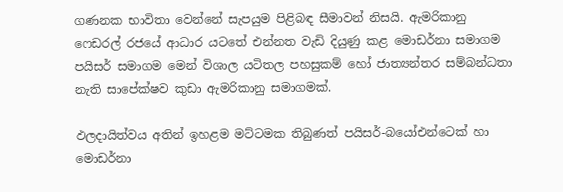ගණනක භාවිතා වෙන්නේ සැපයුම පිළිබඳ සීමාවන් නිසයි. ඇමරිකානු ෆෙඩරල් රජයේ ආධාර යටතේ එන්නත වැඩි දියුණු කළ මොඩර්නා සමාගම පයිසර් සමාගම මෙන් විශාල යටිතල පහසුකම් හෝ ජාත්‍යන්තර සම්බන්ධතා නැති සාපේක්ෂව කුඩා ඇමරිකානු සමාගමක්.

ඵලදායිත්වය අතින් ඉහළම මට්ටමක තිබුණත් පයිසර්-බයෝඑන්ටෙක් හා මොඩර්නා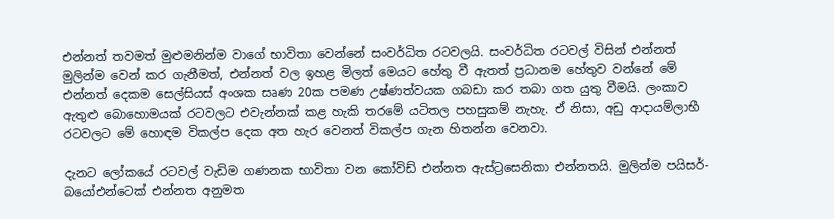එන්නත් තවමත් මුළුමනින්ම වාගේ භාවිතා වෙන්නේ සංවර්ධිත රටවලයි. සංවර්ධිත රටවල් විසින් එන්නත් මුලින්ම වෙන් කර ගැනීමත්, එන්නත් වල ඉහළ මිලත් මෙයට හේතු වී ඇතත් ප්‍රධානම හේතුව වන්නේ මේ එන්නත් දෙකම සෙල්සියස් අංශක සෘණ 20ක පමණ උෂ්ණත්වයක ගබඩා කර තබා ගත යුතු වීමයි. ලංකාව ඇතුළු බොහොමයක් රටවලට එවැන්නක් කළ හැකි තරමේ යටිතල පහසුකම් නැහැ. ඒ නිසා, අඩු ආදායම්ලාභී රටවලට මේ හොඳම විකල්ප දෙක අත හැර වෙනත් විකල්ප ගැන හිතන්න වෙනවා.

දැනට ලෝකයේ රටවල් වැඩිම ගණනක භාවිතා වන කෝවිඩ් එන්නත ඇස්ට්‍රසෙනිකා එන්නතයි. මුලින්ම පයිසර්-බයෝඑන්ටෙක් එන්නත අනුමත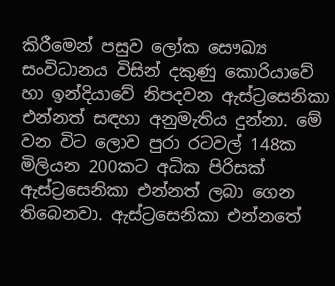කිරීමෙන් පසුව ලෝක සෞඛ්‍ය සංවිධානය විසින් දකුණු කොරියාවේ හා ඉන්දියාවේ නිපදවන ඇස්ට්‍රසෙනිකා එන්නත් සඳහා අනුමැතිය දුන්නා. මේ වන විට ලොව පුරා රටවල් 148ක මිලියන 200කට අධික පිරිසක් ඇස්ට්‍රසෙනිකා එන්නත් ලබා ගෙන තිබෙනවා. ඇස්ට්‍රසෙනිකා එන්නතේ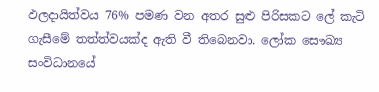ඵලදායිත්වය 76% පමණ වන අතර සුළු පිරිසකට ලේ කැටි ගැසීමේ තත්ත්වයක්ද ඇති වී තිබෙනවා. ලෝක සෞඛ්‍ය සංවිධානයේ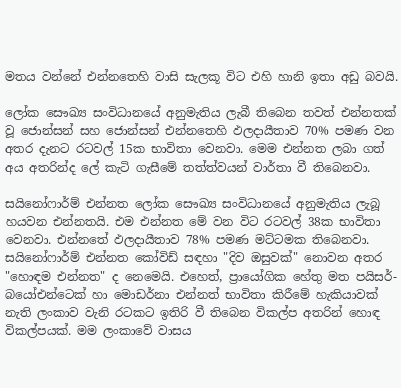මතය වන්නේ එන්නතෙහි වාසි සැලකූ විට එහි හානි ඉතා අඩු බවයි.

ලෝක සෞඛ්‍ය සංවිධානයේ අනුමැතිය ලැබී තිබෙන තවත් එන්නතක් වූ ජොන්සන් සහ ජොන්සන් එන්නතෙහි ඵලදායීතාව 70% පමණ වන අතර දැනට රටවල් 15ක භාවිතා වෙනවා. මෙම එන්නත ලබා ගත් අය අතරින්ද ලේ කැටි ගැසීමේ තත්ත්වයන් වාර්තා වී තිබෙනවා.

සයිනෝෆාර්ම් එන්නත ලෝක සෞඛ්‍ය සංවිධානයේ අනුමැතිය ලැබූ හයවන එන්නතයි. එම එන්නත මේ වන විට රටවල් 38ක භාවිතා වෙනවා. එන්නතේ ඵලදායීතාව 78% පමණ මට්ටමක තිබෙනවා. සයිනෝෆාර්ම් එන්නත කෝවිඩ් සඳහා "දිව ඔසුවක්" නොවන අතර "හොඳම එන්නත" ද නෙමෙයි. එහෙත්, ප්‍රායෝගික හේතු මත පයිසර්-බයෝඑන්ටෙක් හා මොඩර්නා එන්නත් භාවිතා කිරීමේ හැකියාවක් නැති ලංකාව වැනි රටකට ඉතිරි වී තිබෙන විකල්ප අතරින් හොඳ විකල්පයක්. මම ලංකාවේ වාසය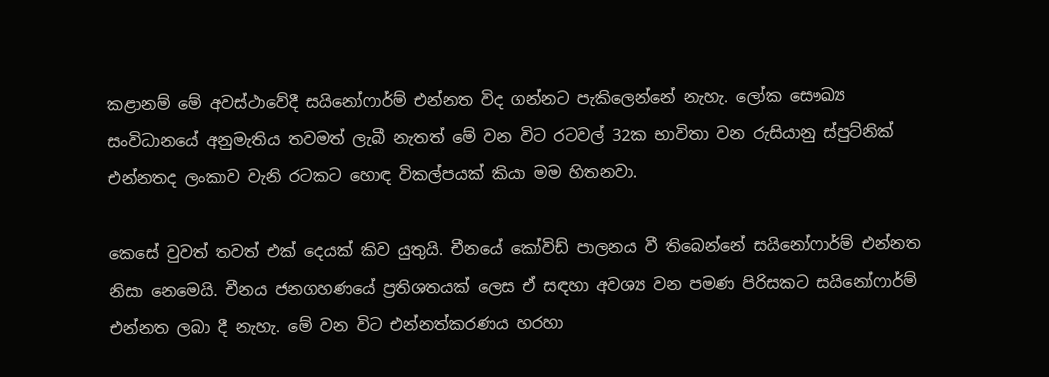කළානම් මේ අවස්ථාවේදී සයිනෝෆාර්ම් එන්නත විද ගන්නට පැකිලෙන්නේ නැහැ. ලෝක සෞඛ්‍ය සංවිධානයේ අනුමැතිය තවමත් ලැබී නැතත් මේ වන විට රටවල් 32ක භාවිතා වන රුසියානු ස්පුට්නික් එන්නතද ලංකාව වැනි රටකට හොඳ විකල්පයක් කියා මම හිතනවා.

කෙසේ වුවත් තවත් එක් දෙයක් කිව යුතුයි. චීනයේ කෝවිඩ් පාලනය වී තිබෙන්නේ සයිනෝෆාර්ම් එන්නත නිසා නෙමෙයි. චීනය ජනගහණයේ ප්‍රතිශතයක් ලෙස ඒ සඳහා අවශ්‍ය වන පමණ පිරිසකට සයිනෝෆාර්ම් එන්නත ලබා දී නැහැ. මේ වන විට එන්නත්කරණය හරහා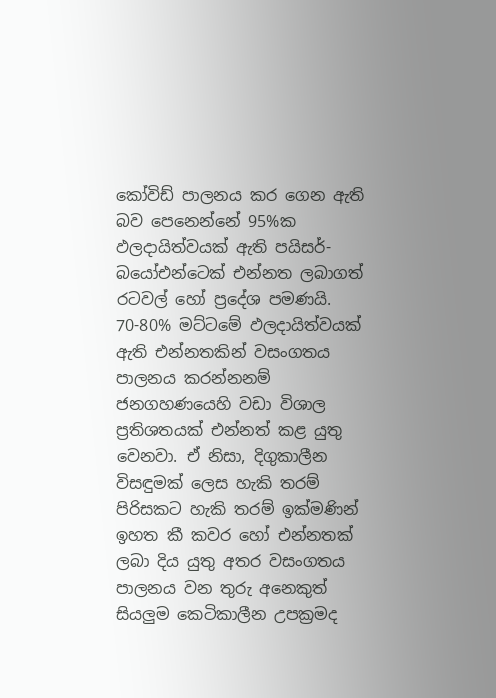කෝවිඩ් පාලනය කර ගෙන ඇති බව පෙනෙන්නේ 95%ක ඵලදායිත්වයක් ඇති පයිසර්-බයෝඑන්ටෙක් එන්නත ලබාගත් රටවල් හෝ ප්‍රදේශ පමණයි. 70-80% මට්ටමේ ඵලදායිත්වයක් ඇති එන්නතකින් වසංගතය පාලනය කරන්නනම් ජනගහණයෙහි වඩා විශාල ප්‍රතිශතයක් එන්නත් කළ යුතු වෙනවා. ඒ නිසා, දිගුකාලීන විසඳුමක් ලෙස හැකි තරම් පිරිසකට හැකි තරම් ඉක්මණින් ඉහත කී කවර හෝ එන්නතක් ලබා දිය යුතු අතර වසංගතය පාලනය වන තුරු අනෙකුත් සියලුම කෙටිකාලීන උපක්‍රමද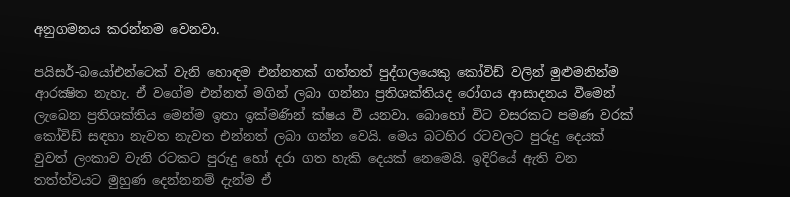අනුගමනය කරන්නම වෙනවා.

පයිසර්-බයෝඑන්ටෙක් වැනි හොඳම එන්නතක් ගත්තත් පුද්ගලයෙකු කෝවිඩ් වලින් මුළුමනින්ම ආරක්‍ෂිත නැහැ. ඒ වගේම එන්නත් මගින් ලබා ගන්නා ප්‍රතිශක්තියද රෝගය ආසාදනය වීමෙන් ලැබෙන ප්‍රතිශක්තිය මෙන්ම ඉතා ඉක්මණින් ක්ෂය වී යනවා. බොහෝ විට වසරකට පමණ වරක් කෝවිඩ් සඳහා නැවත නැවත එන්නත් ලබා ගන්න වෙයි. මෙය බටහිර රටවලට පුරුදු දෙයක් වුවත් ලංකාව වැනි රටකට පුරුදු හෝ දරා ගත හැකි දෙයක් නෙමෙයි. ඉදිරියේ ඇති වන තත්ත්වයට මුහුණ දෙන්නනම් දැන්ම ඒ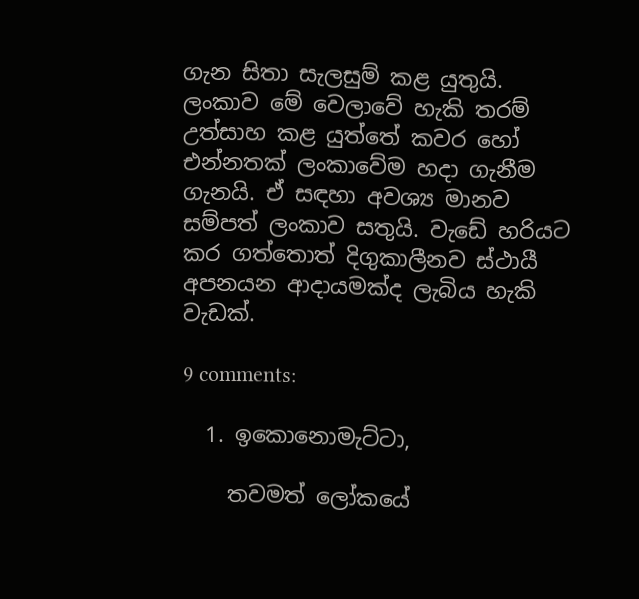ගැන සිතා සැලසුම් කළ යුතුයි. ලංකාව මේ වෙලාවේ හැකි තරම් උත්සාහ කළ යුත්තේ කවර හෝ එන්නතක් ලංකාවේම හදා ගැනීම ගැනයි. ඒ සඳහා අවශ්‍ය මානව සම්පත් ලංකාව සතුයි. වැඩේ හරියට කර ගත්තොත් දිගුකාලීනව ස්ථායී අපනයන ආදායමක්ද ලැබිය හැකි වැඩක්.

9 comments:

  1. ඉකොනොමැට්ටා,

    තවමත් ලෝකයේ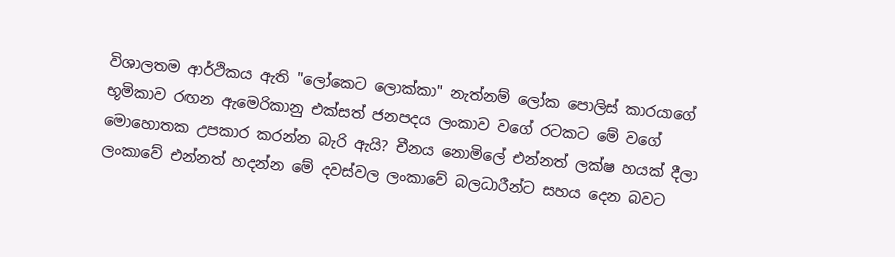විශාලතම ආර්ථිකය ඇති "ලෝකෙට ලොක්කා" නැත්නම් ලෝක පොලිස් කාරයාගේ භූමිකාව රඟන ඇමෙරිකානු එක්සත් ජනපදය ලංකාව වගේ රටකට මේ වගේ මොහොතක උපකාර කරන්න බැරි ඇයි? චීනය නොමිලේ එන්නත් ලක්ෂ හයක් දීලා ලංකාවේ එන්නත් හදන්න මේ දවස්වල ලංකාවේ බලධාරීන්ට සහය දෙන බවට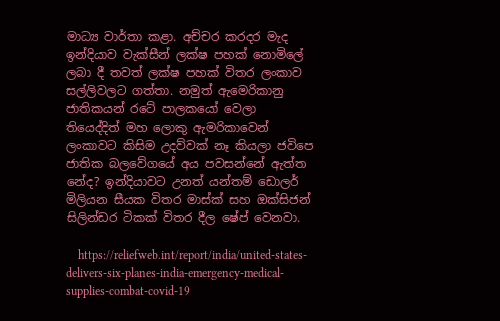මාධ්‍ය වාර්තා කළා. අච්චර කරදර මැද ඉන්දියාව වැක්සීන් ලක්ෂ පහක් නොමිලේ ලබා දී තවත් ලක්ෂ පහක් විතර ලංකාව සල්ලිවලට ගත්තා. නමුත් ඇමෙරිකානු ජාතිකයන් රටේ පාලකයෝ වෙලා තියෙද්දිත් මහ ලොකු ඇමරිකාවෙන් ලංකාවට කිසිම උදව්වක් නෑ කියලා ජවිපෙ ජාතික බලවේගයේ අය පවසන්නේ ඇත්ත නේද? ඉන්දියාවට උනත් යන්තම් ඩොලර් මිලියන සීයක විතර මාස්ක් සහ ඔක්සිජන් සිලින්ඩර ටිකක් විතර දීල ෂේප් වෙනවා.

    https://reliefweb.int/report/india/united-states-delivers-six-planes-india-emergency-medical-supplies-combat-covid-19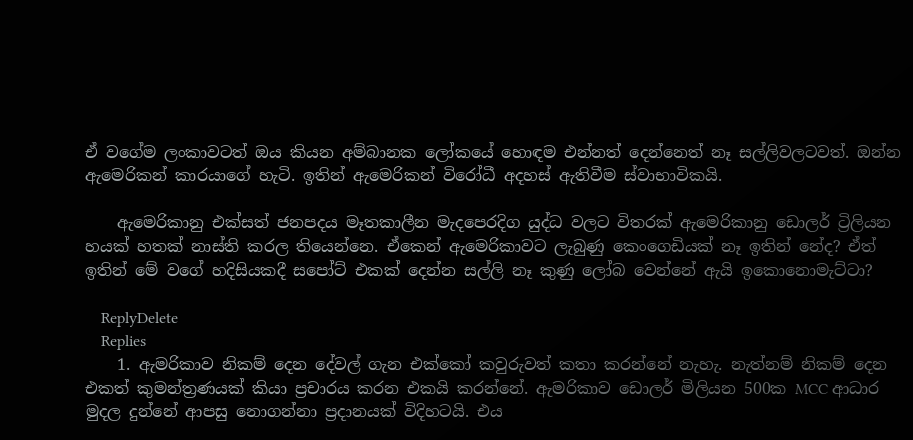ඒ වගේම ලංකාවටත් ඔය කියන අම්බානක ලෝකයේ හොඳම එන්නත් දෙන්නෙත් නෑ සල්ලිවලටවත්. ඔන්න ඇමෙරිකන් කාරයාගේ හැටි. ඉතින් ඇමෙරිකන් විරෝධී අදහස් ඇතිවීම ස්වාභාවිකයි.

    ඇමෙරිකානු එක්සත් ජනපදය මෑතකාලීන මැදපෙරදිග යුද්ධ වලට විතරක් ඇමෙරිකානු ඩොලර් ට්‍රිලියන හයක් හතක් නාස්ති කරල තියෙන්නෙ. ඒකෙන් ඇමෙරිකාවට ලැබුණු කෙංගෙඩියක් නෑ ඉතින් නේද? ඒත් ඉතින් මේ වගේ හදිසියකදී සපෝට් එකක් දෙන්න සල්ලි නෑ කුණු ලෝබ වෙන්නේ ඇයි ඉකොනොමැට්ටා?

    ReplyDelete
    Replies
    1. ඇමරිකාව නිකම් දෙන දේවල් ගැන එක්කෝ කවුරුවත් කතා කරන්නේ නැහැ. නැත්නම් නිකම් දෙන එකත් කුමන්ත්‍රණයක් කියා ප්‍රචාරය කරන එකයි කරන්නේ. ඇමරිකාව ඩොලර් මිලියන 500ක MCC ආධාර මුදල දුන්නේ ආපසු නොගන්නා ප්‍රදානයක් විදිහටයි. එය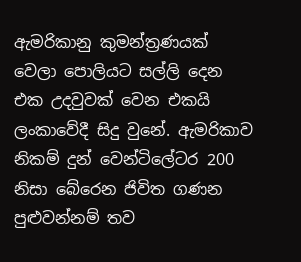ඇමරිකානු කුමන්ත්‍රණයක් වෙලා පොලියට සල්ලි දෙන එක උදවුවක් වෙන එකයි ලංකාවේදී සිදු වුනේ. ඇමරිකාව නිකම් දුන් වෙන්ටිලේටර 200 නිසා බේරෙන ජිවිත ගණන පුළුවන්නම් තව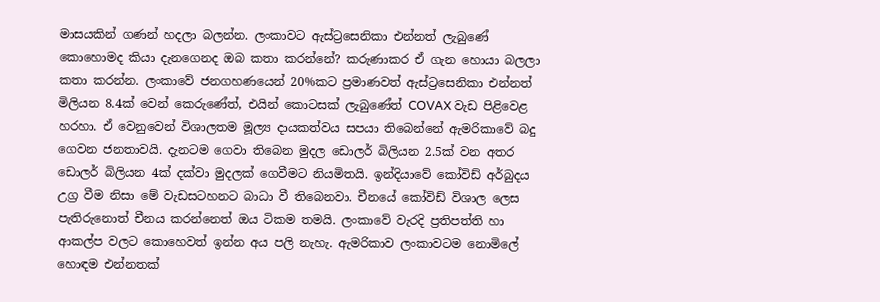මාසයකින් ගණන් හදලා බලන්න. ලංකාවට ඇස්ට්‍රසෙනිකා එන්නත් ලැබුණේ කොහොමද කියා දැනගෙනද ඔබ කතා කරන්නේ? කරුණාකර ඒ ගැන හොයා බලලා කතා කරන්න. ලංකාවේ ජනගහණයෙන් 20%කට ප්‍රමාණවත් ඇස්ට්‍රසෙනිකා එන්නත් මිලියන 8.4ක් වෙන් කෙරුණේත්, එයින් කොටසක් ලැබුණේත් COVAX වැඩ පිළිවෙළ හරහා. ඒ වෙනුවෙන් විශාලතම මූල්‍ය දායකත්වය සපයා තිබෙන්නේ ඇමරිකාවේ බදු ගෙවන ජනතාවයි. දැනටම ගෙවා තිබෙන මුදල ඩොලර් බිලියන 2.5ක් වන අතර ඩොලර් බිලියන 4ක් දක්වා මුදලක් ගෙවීමට නියමිතයි. ඉන්දියාවේ කෝවිඩ් අර්බුදය උග්‍ර වීම නිසා මේ වැඩසටහනට බාධා වී තිබෙනවා. චීනයේ කෝවිඩ් විශාල ලෙස පැතිරුනොත් චීනය කරන්නෙත් ඔය ටිකම තමයි. ලංකාවේ වැරදි ප්‍රතිපත්ති හා ආකල්ප වලට කොහෙවත් ඉන්න අය පලි නැහැ. ඇමරිකාව ලංකාවටම නොමිලේ හොඳම එන්නතක්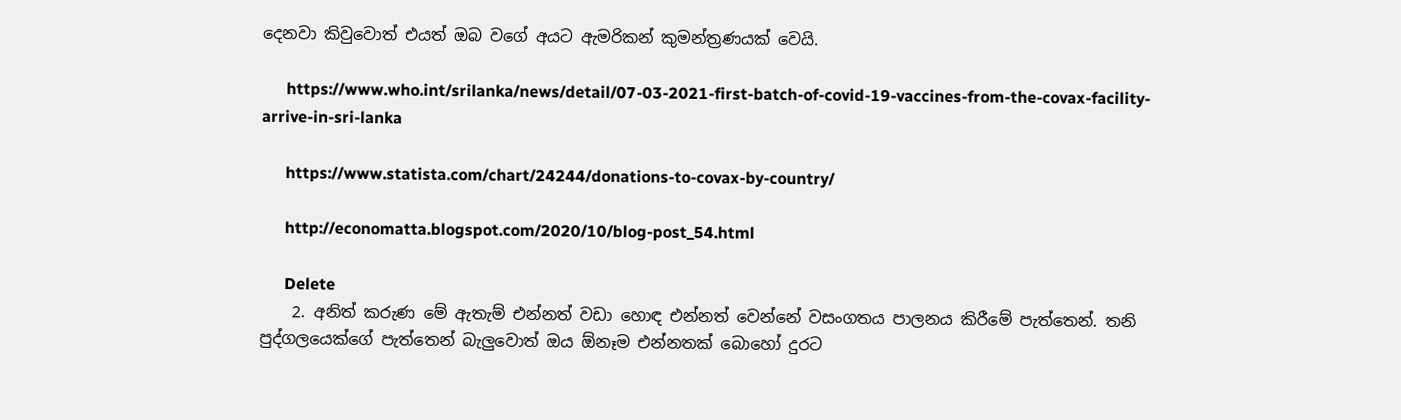දෙනවා කිවුවොත් එයත් ඔබ වගේ අයට ඇමරිකන් කුමන්ත්‍රණයක් වෙයි.

      https://www.who.int/srilanka/news/detail/07-03-2021-first-batch-of-covid-19-vaccines-from-the-covax-facility-arrive-in-sri-lanka

      https://www.statista.com/chart/24244/donations-to-covax-by-country/

      http://economatta.blogspot.com/2020/10/blog-post_54.html

      Delete
    2. අනිත් කරුණ මේ ඇතැම් එන්නත් වඩා හොඳ එන්නත් වෙන්නේ වසංගතය පාලනය කිරීමේ පැත්තෙන්. තනි පුද්ගලයෙක්ගේ පැත්තෙන් බැලුවොත් ඔය ඕනෑම එන්නතක් බොහෝ දුරට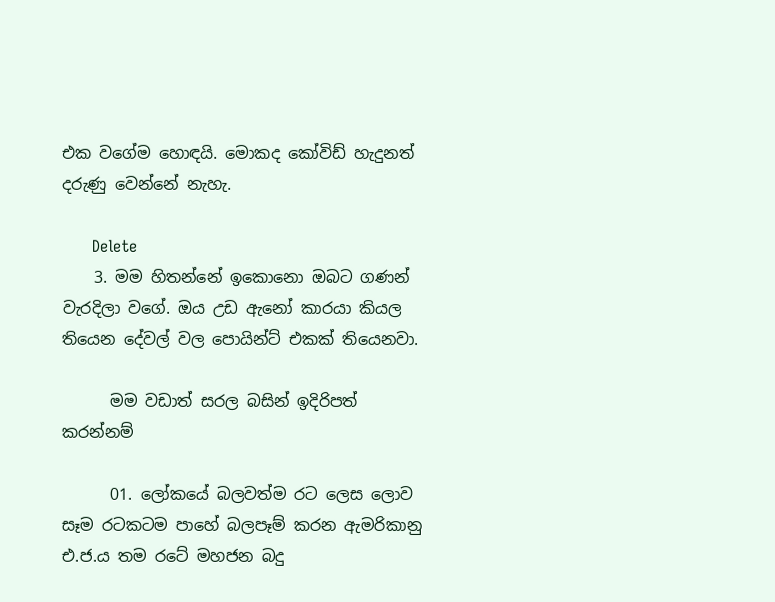එක වගේම හොඳයි. මොකද කෝවිඩ් හැදුනත් දරුණු වෙන්නේ නැහැ.

      Delete
    3. මම හිතන්නේ ඉකොනො ඔබට ගණන් වැරදිලා වගේ. ඔය උඩ ඇනෝ කාරයා කියල තියෙන දේවල් වල පොයින්ට් එකක් තියෙනවා.

      මම වඩාත් සරල බසින් ඉදිරිපත් කරන්නම්

      01. ලෝකයේ බලවත්ම රට ලෙස ලොව සෑම රටකටම පාහේ බලපෑම් කරන ඇමරිකානු එ.ජ.ය තම රටේ මහජන බදු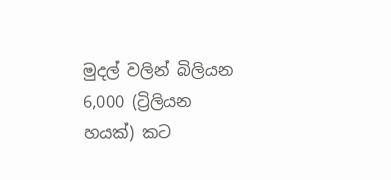මුදල් වලින් බිලියන 6,000 (ට්‍රිලියන හයක්) කට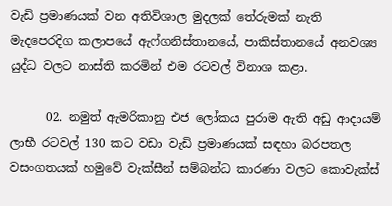වැඩි ප්‍රමාණයක් වන අතිවිශාල මුදලක් තේරුමක් නැති මැදපෙරදිග කලාපයේ ඇෆ්ගනිස්තානයේ, පාකිස්තානයේ අනවශ්‍ය යුද්ධ වලට නාස්ති කරමින් එම රටවල් විනාශ කළා.

      02. නමුත් ඇමරිකානු එජ ලෝකය පුරාම ඇති අඩු ආදායම් ලාභී රටවල් 130 කට වඩා වැඩි ප්‍රමාණයක් සඳහා බරපතල වසංගතයක් හමුවේ වැක්සීන් සම්බන්ධ කාරණා වලට කොවැක්ස්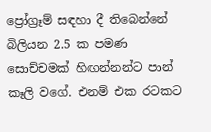ප්‍රෝග්‍රෑම් සඳහා දී තිබෙන්නේ බිලියන 2.5 ක පමණ සොච්චමක් හිඟන්නන්ට පාන් කෑලි වගේ. එනම් එක රටකට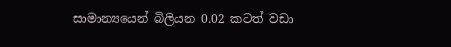සාමාන්‍යයෙන් බිලියන 0.02 කටත් වඩා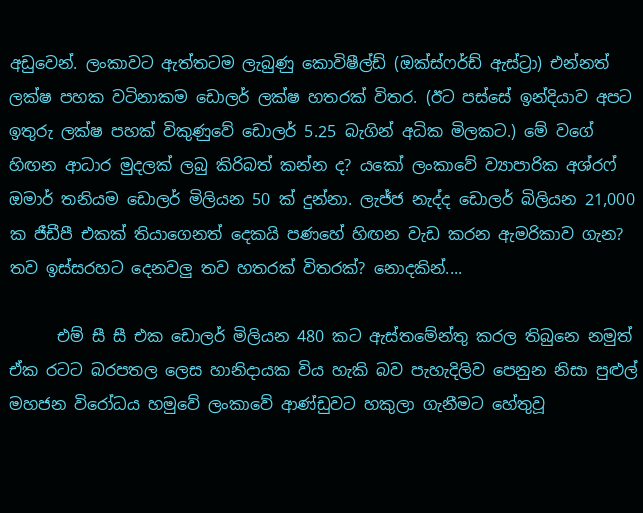අඩුවෙන්. ලංකාවට ඇත්තටම ලැබුණු කොවිෂීල්ඩ් (ඔක්ස්ෆර්ඩ් ඇස්ට්‍රා) එන්නත් ලක්ෂ පහක වටිනාකම ඩොලර් ලක්ෂ හතරක් විතර. (ඊට පස්සේ ඉන්දියාව අපට ඉතුරු ලක්ෂ පහක් විකුණුවේ ඩොලර් 5.25 බැගින් අධික මිලකට.) මේ වගේ හිඟන ආධාර මුදලක් ලබු කිරිබත් කන්න ද? යකෝ ලංකාවේ ව්‍යාපාරික අශ්රෆ් ඔමාර් තනියම ඩොලර් මිලියන 50 ක් දුන්නා. ලැජ්ජ නැද්ද ඩොලර් බිලියන 21,000 ක ජීඩීපී එකක් තියාගෙනත් දෙකයි පණහේ හිඟන වැඩ කරන ඇමරිකාව ගැන? තව ඉස්සරහට දෙනවලු තව හතරක් විතරක්? නොදකින්....

      එම් සී සී එක ඩොලර් මිලියන 480 කට ඇස්තමේන්තු කරල තිබුනෙ නමුත් ඒක රටට බරපතල ලෙස හානිදායක විය හැකි බව පැහැදිලිව පෙනුන නිසා පුළුල් මහජන විරෝධය හමුවේ ලංකාවේ ආණ්ඩුවට හකුලා ගැනීමට හේතුවූ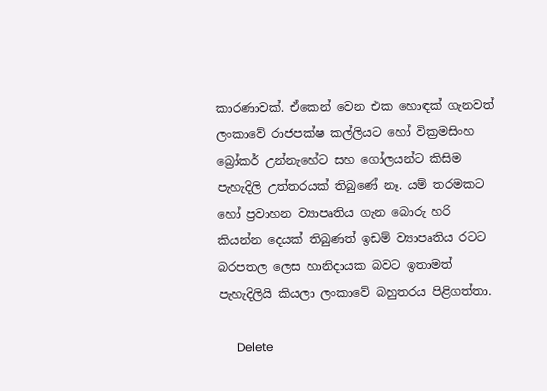කාරණාවක්. ඒකෙන් වෙන එක හොඳක් ගැනවත් ලංකාවේ රාජපක්ෂ කල්ලියට හෝ වික්‍රමසිංහ බ්‍රෝකර් උන්නැහේට සහ ගෝලයන්ට කිසිම පැහැදිලි උත්තරයක් තිබුණේ නෑ. යම් තරමකට හෝ ප්‍රවාහන ව්‍යාපෘතිය ගැන බොරු හරි කියන්න දෙයක් තිබුණත් ඉඩම් ව්‍යාපෘතිය රටට බරපතල ලෙස හානිදායක බවට ඉතාමත් පැහැදිලියි කියලා ලංකාවේ බහුතරය පිළිගත්තා.

      Delete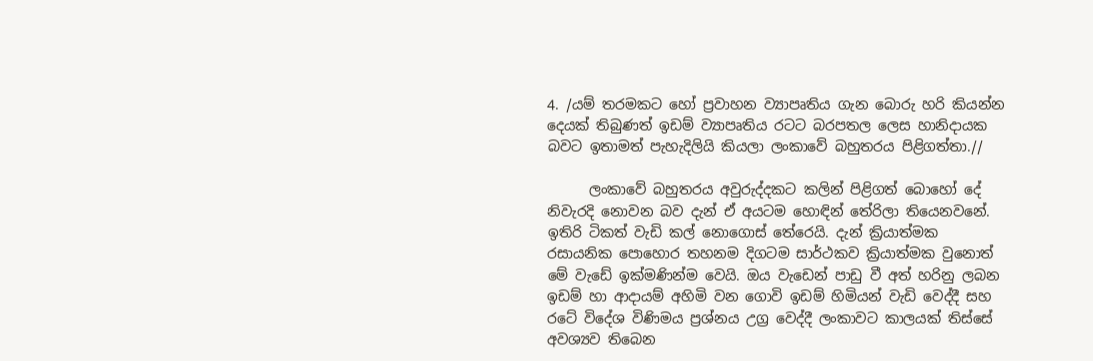4. /යම් තරමකට හෝ ප්‍රවාහන ව්‍යාපෘතිය ගැන බොරු හරි කියන්න දෙයක් තිබුණත් ඉඩම් ව්‍යාපෘතිය රටට බරපතල ලෙස හානිදායක බවට ඉතාමත් පැහැදිලියි කියලා ලංකාවේ බහුතරය පිළිගත්තා.//

      ලංකාවේ බහුතරය අවුරුද්දකට කලින් පිළිගත් බොහෝ දේ නිවැරදි නොවන බව දැන් ඒ අයටම හොඳින් තේරිලා තියෙනවනේ. ඉතිරි ටිකත් වැඩි කල් නොගොස් තේරෙයි. දැන් ක්‍රියාත්මක රසායනික පොහොර තහනම දිගටම සාර්ථකව ක්‍රියාත්මක වුනොත් මේ වැඩේ ඉක්මණින්ම වෙයි. ඔය වැඩෙන් පාඩු වී අත් හරිනු ලබන ඉඩම් හා ආදායම් අහිමි වන ගොවි ඉඩම් හිමියන් වැඩි වෙද්දී සහ රටේ විදේශ විණිමය ප්‍රශ්නය උග්‍ර වෙද්දී ලංකාවට කාලයක් තිස්සේ අවශ්‍යව තිබෙන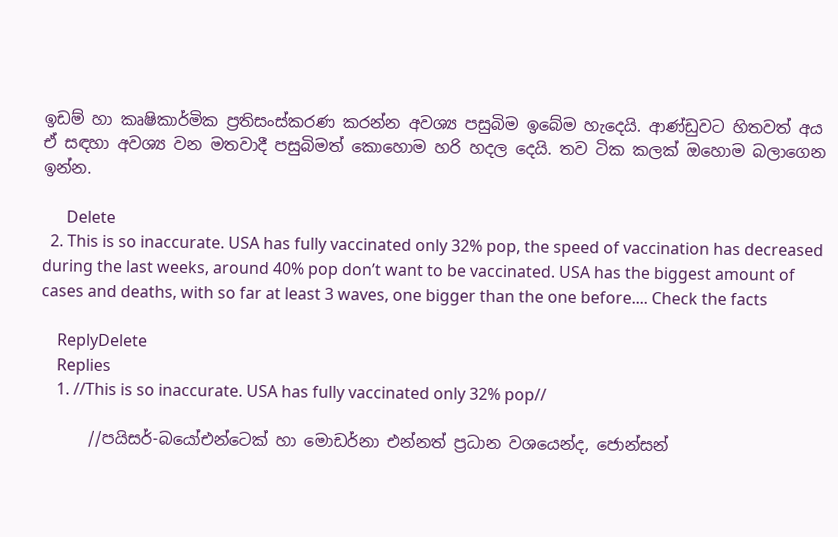ඉඩම් හා කෘෂිකාර්මික ප්‍රතිසංස්කරණ කරන්න අවශ්‍ය පසුබිම ඉබේම හැදෙයි. ආණ්ඩුවට හිතවත් අය ඒ සඳහා අවශ්‍ය වන මතවාදී පසුබිමත් කොහොම හරි හදල දෙයි. තව ටික කලක් ඔහොම බලාගෙන ඉන්න.

      Delete
  2. This is so inaccurate. USA has fully vaccinated only 32% pop, the speed of vaccination has decreased during the last weeks, around 40% pop don’t want to be vaccinated. USA has the biggest amount of cases and deaths, with so far at least 3 waves, one bigger than the one before.... Check the facts

    ReplyDelete
    Replies
    1. //This is so inaccurate. USA has fully vaccinated only 32% pop//

      //පයිසර්-බයෝඑන්ටෙක් හා මොඩර්නා එන්නත් ප්‍රධාන වශයෙන්ද, ජොන්සන්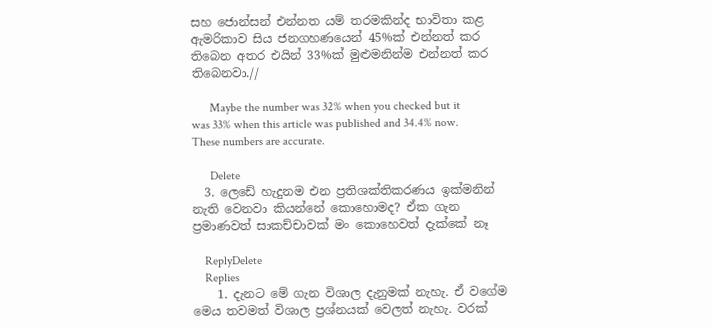සහ ජොන්සන් එන්නත යම් තරමකින්ද භාවිතා කළ ඇමරිකාව සිය ජනගහණයෙන් 45%ක් එන්නත් කර තිබෙන අතර එයින් 33%ක් මුළුමනින්ම එන්නත් කර තිබෙනවා.//

      Maybe the number was 32% when you checked but it was 33% when this article was published and 34.4% now. These numbers are accurate.

      Delete
  3. ලෙඩේ හැදුනම එන ප්‍රතිශක්තිකරණය ඉක්මනින් නැති වෙනවා කියන්නේ කොහොමද? ඒක ගැන ප්‍රමාණවත් සාකච්චාවක් මං කොහෙවත් දැක්කේ නෑ

    ReplyDelete
    Replies
    1. දැනට මේ ගැන විශාල දැනුමක් නැහැ. ඒ වගේම මෙය තවමත් විශාල ප්‍රශ්නයක් වෙලත් නැහැ. වරක්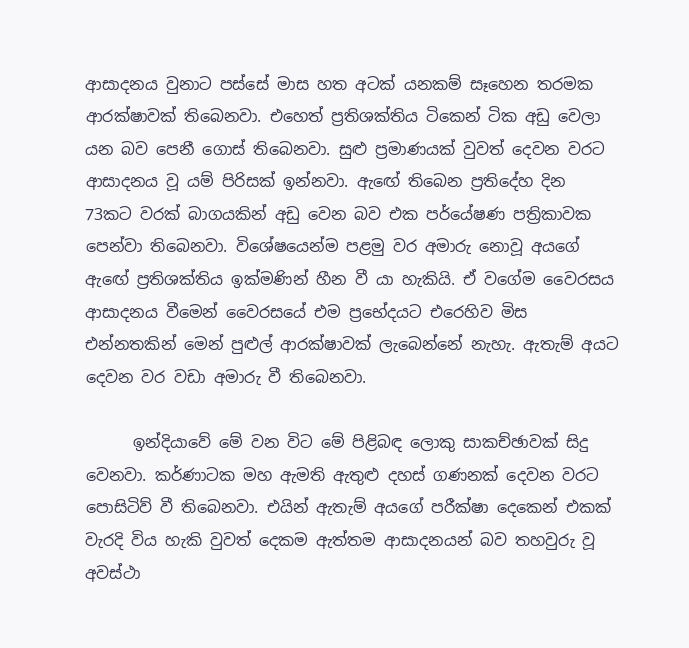ආසාදනය වුනාට පස්සේ මාස හත අටක් යනකම් සෑහෙන තරමක ආරක්ෂාවක් තිබෙනවා. එහෙත් ප්‍රතිශක්තිය ටිකෙන් ටික අඩු වෙලා යන බව පෙනී ගොස් තිබෙනවා. සුළු ප්‍රමාණයක් වුවත් දෙවන වරට ආසාදනය වූ යම් පිරිසක් ඉන්නවා. ඇඟේ තිබෙන ප්‍රතිදේහ දින 73කට වරක් බාගයකින් අඩු වෙන බව එක පර්යේෂණ පත්‍රිකාවක පෙන්වා තිබෙනවා. විශේෂයෙන්ම පළමු වර අමාරු නොවූ අයගේ ඇඟේ ප්‍රතිශක්තිය ඉක්මණින් හීන වී යා හැකියි. ඒ වගේම වෛරසය ආසාදනය වීමෙන් වෛරසයේ එම ප්‍රභේදයට එරෙහිව මිස එන්නතකින් මෙන් පුළුල් ආරක්ෂාවක් ලැබෙන්නේ නැහැ. ඇතැම් අයට දෙවන වර වඩා අමාරු වී තිබෙනවා.

      ඉන්දියාවේ මේ වන විට මේ පිළිබඳ ලොකු සාකච්ඡාවක් සිදු වෙනවා. කර්ණාටක මහ ඇමති ඇතුළු දහස් ගණනක් දෙවන වරට පොසිටිව් වී තිබෙනවා. එයින් ඇතැම් අයගේ පරීක්ෂා දෙකෙන් එකක් වැරදි විය හැකි වුවත් දෙකම ඇත්තම ආසාදනයන් බව තහවුරු වූ අවස්ථා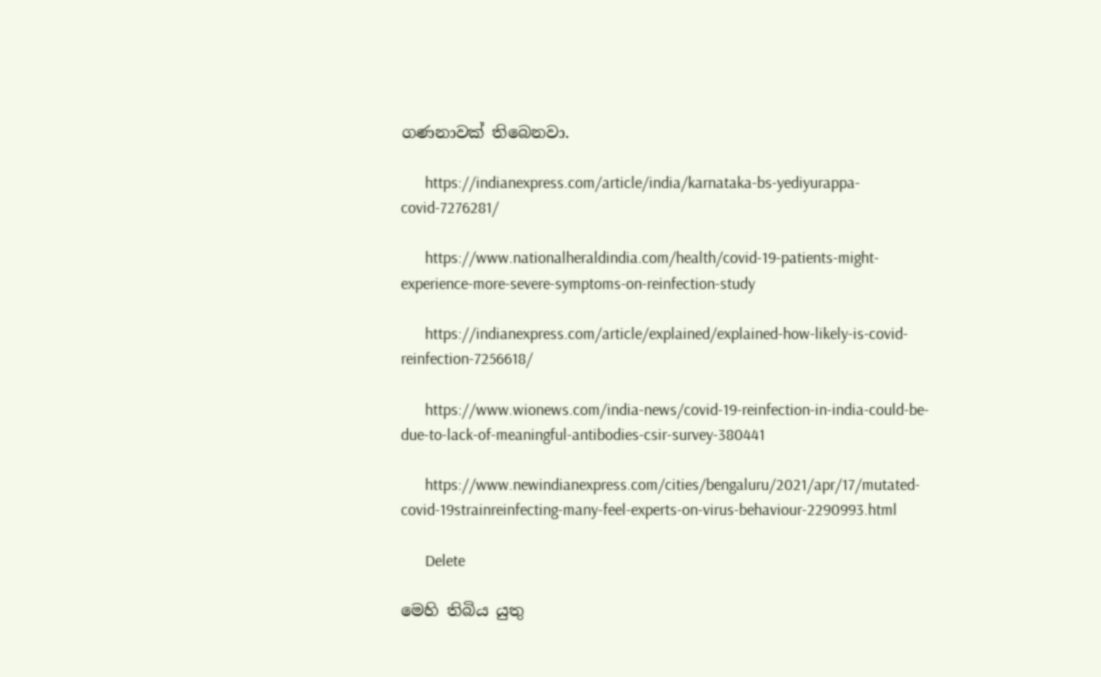ගණනාවක් තිබෙනවා.

      https://indianexpress.com/article/india/karnataka-bs-yediyurappa-covid-7276281/

      https://www.nationalheraldindia.com/health/covid-19-patients-might-experience-more-severe-symptoms-on-reinfection-study

      https://indianexpress.com/article/explained/explained-how-likely-is-covid-reinfection-7256618/

      https://www.wionews.com/india-news/covid-19-reinfection-in-india-could-be-due-to-lack-of-meaningful-antibodies-csir-survey-380441

      https://www.newindianexpress.com/cities/bengaluru/2021/apr/17/mutated-covid-19strainreinfecting-many-feel-experts-on-virus-behaviour-2290993.html

      Delete

මෙහි තිබිය යුතු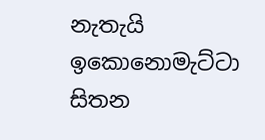නැතැයි ඉකොනොමැට්ටා සිතන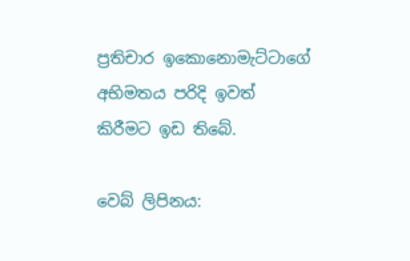ප්‍රතිචාර ඉකොනොමැට්ටාගේ අභිමතය පරිදි ඉවත් කිරීමට ඉඩ තිබේ.

වෙබ් ලිපිනය: